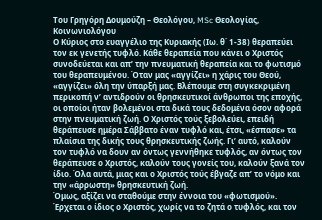Του Γρηγόρη Δουμούζη – Θεολόγου, MSc Θεολογίας, Κοινωνιολόγου
Ο Κύριος στο ευαγγέλιο της Κυριακής (Ιω. θ΄ 1-38) θεραπεύει τον εκ γενετής τυφλό. Κάθε θεραπεία που κάνει ο Χριστός συνοδεύεται και απ’ την πνευματική θεραπεία και το φωτισμό του θεραπευμένου. Όταν μας «αγγίζει» η χάρις του Θεού, «αγγίζει» όλη την ύπαρξή μας. Βλέπουμε στη συγκεκριμένη περικοπή ν’ αντιδρούν οι θρησκευτικοί άνθρωποι της εποχής, οι οποίοι ήταν βολεμένοι στα δικά τους δεδομένα όσον αφορά στην πνευματική ζωή. Ο Χριστός τούς ξεβολεύει, επειδή θεράπευσε ημέρα Σάββατο έναν τυφλό και, έτσι, «έσπασε» τα πλαίσια της δικής τους θρησκευτικής ζωής. Γι’ αυτό, καλούν τον τυφλό να δουν αν όντως γεννήθηκε τυφλός, αν όντως τον θεράπευσε ο Χριστός, καλούν τους γονείς του, καλούν ξανά τον ίδιο. Όλα αυτά, μιας και ο Χριστός τούς έβγαζε απ’ το νόμο και την «άρρωστη» θρησκευτική ζωή.
Όμως, αξίζει να σταθούμε στην έννοια του «φωτισμού». Έρχεται ο ίδιος ο Χριστός, χωρίς να το ζητά ο τυφλός, και τον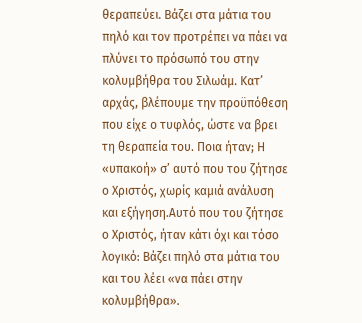θεραπεύει. Βάζει στα μάτια του πηλό και τον προτρέπει να πάει να πλύνει το πρόσωπό του στην κολυμβήθρα του Σιλωάμ. Κατ’ αρχάς, βλέπουμε την προϋπόθεση που είχε ο τυφλός, ώστε να βρει τη θεραπεία του. Ποια ήταν; Η «υπακοή» σ’ αυτό που του ζήτησε ο Χριστός, χωρίς καμιά ανάλυση και εξήγηση.Αυτό που του ζήτησε ο Χριστός, ήταν κάτι όχι και τόσο λογικό: Βάζει πηλό στα μάτια του και του λέει «να πάει στην κολυμβήθρα».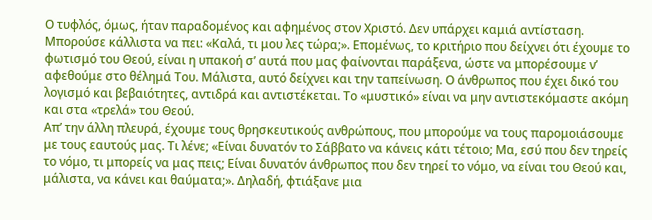Ο τυφλός, όμως, ήταν παραδομένος και αφημένος στον Χριστό. Δεν υπάρχει καμιά αντίσταση. Μπορούσε κάλλιστα να πει: «Καλά, τι μου λες τώρα;». Επομένως, το κριτήριο που δείχνει ότι έχουμε το φωτισμό του Θεού, είναι η υπακοή σ’ αυτά που μας φαίνονται παράξενα, ώστε να μπορέσουμε ν’ αφεθούμε στο θέλημά Του. Μάλιστα, αυτό δείχνει και την ταπείνωση. Ο άνθρωπος που έχει δικό του λογισμό και βεβαιότητες, αντιδρά και αντιστέκεται. Το «μυστικό» είναι να μην αντιστεκόμαστε ακόμη και στα «τρελά» του Θεού.
Απ’ την άλλη πλευρά, έχουμε τους θρησκευτικούς ανθρώπους, που μπορούμε να τους παρομοιάσουμε με τους εαυτούς μας. Τι λένε; «Είναι δυνατόν το Σάββατο να κάνεις κάτι τέτοιο; Μα, εσύ που δεν τηρείς το νόμο, τι μπορείς να μας πεις; Είναι δυνατόν άνθρωπος που δεν τηρεί το νόμο, να είναι του Θεού και, μάλιστα, να κάνει και θαύματα;». Δηλαδή, φτιάξανε μια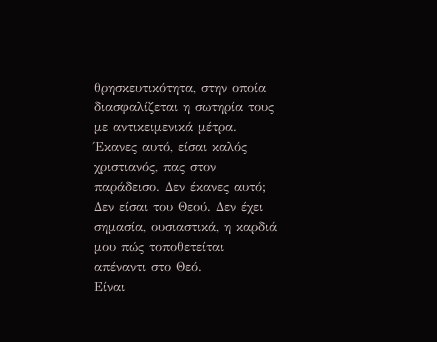θρησκευτικότητα, στην οποία διασφαλίζεται η σωτηρία τους με αντικειμενικά μέτρα. Έκανες αυτό, είσαι καλός χριστιανός, πας στον παράδεισο. Δεν έκανες αυτό; Δεν είσαι του Θεού. Δεν έχει σημασία, ουσιαστικά, η καρδιά μου πώς τοποθετείται απέναντι στο Θεό.
Είναι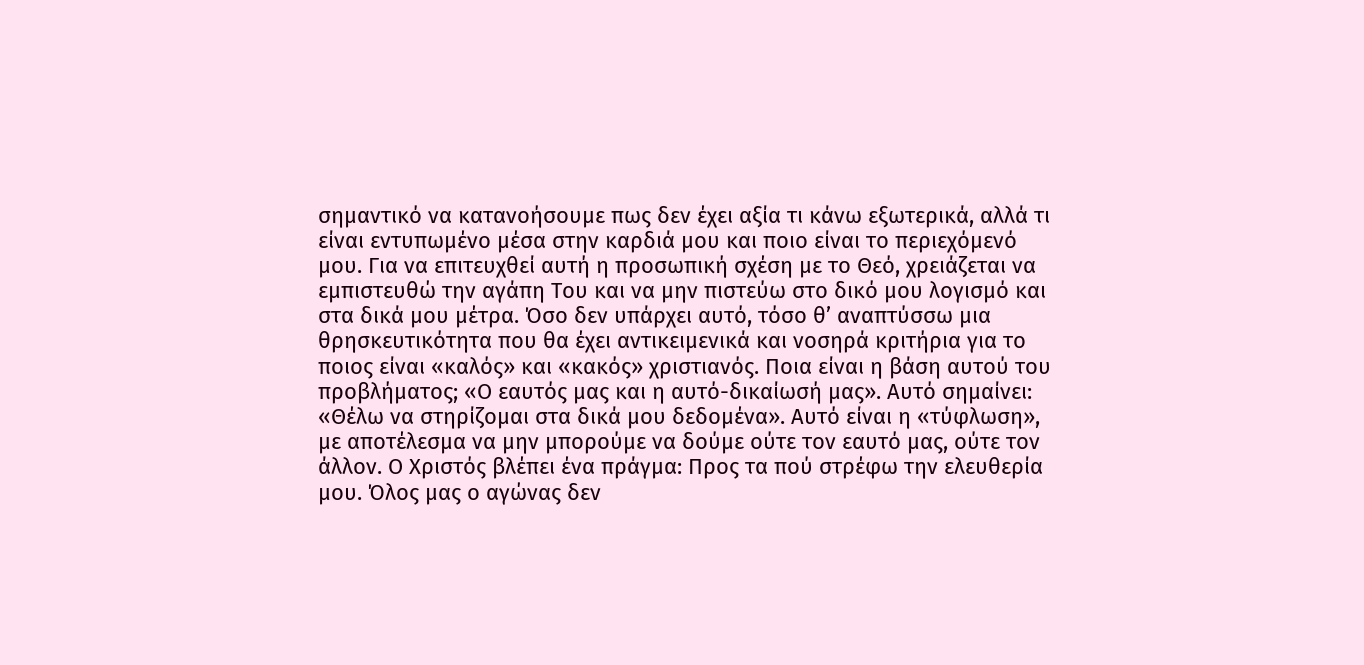σημαντικό να κατανοήσουμε πως δεν έχει αξία τι κάνω εξωτερικά, αλλά τι είναι εντυπωμένο μέσα στην καρδιά μου και ποιο είναι το περιεχόμενό μου. Για να επιτευχθεί αυτή η προσωπική σχέση με το Θεό, χρειάζεται να εμπιστευθώ την αγάπη Του και να μην πιστεύω στο δικό μου λογισμό και στα δικά μου μέτρα. Όσο δεν υπάρχει αυτό, τόσο θ’ αναπτύσσω μια θρησκευτικότητα που θα έχει αντικειμενικά και νοσηρά κριτήρια για το ποιος είναι «καλός» και «κακός» χριστιανός. Ποια είναι η βάση αυτού του προβλήματος; «Ο εαυτός μας και η αυτό-δικαίωσή μας». Αυτό σημαίνει: «Θέλω να στηρίζομαι στα δικά μου δεδομένα». Αυτό είναι η «τύφλωση», με αποτέλεσμα να μην μπορούμε να δούμε ούτε τον εαυτό μας, ούτε τον άλλον. Ο Χριστός βλέπει ένα πράγμα: Προς τα πού στρέφω την ελευθερία μου. Όλος μας ο αγώνας δεν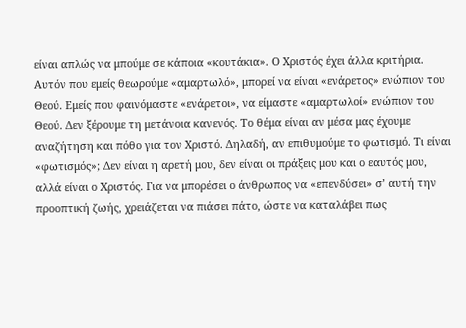είναι απλώς να μπούμε σε κάποια «κουτάκια». Ο Χριστός έχει άλλα κριτήρια.
Αυτόν που εμείς θεωρούμε «αμαρτωλό», μπορεί να είναι «ενάρετος» ενώπιον του Θεού. Εμείς που φαινόμαστε «ενάρετοι», να είμαστε «αμαρτωλοί» ενώπιον του Θεού. Δεν ξέρουμε τη μετάνοια κανενός. Το θέμα είναι αν μέσα μας έχουμε αναζήτηση και πόθο για τον Χριστό. Δηλαδή, αν επιθυμούμε το φωτισμό. Τι είναι «φωτισμός»; Δεν είναι η αρετή μου, δεν είναι οι πράξεις μου και ο εαυτός μου, αλλά είναι ο Χριστός. Για να μπορέσει ο άνθρωπος να «επενδύσει» σ’ αυτή την προοπτική ζωής, χρειάζεται να πιάσει πάτο, ώστε να καταλάβει πως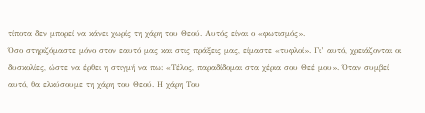τίποτα δεν μπορεί να κάνει χωρίς τη χάρη του Θεού. Αυτός είναι ο «φωτισμός».
Όσο στηριζόμαστε μόνο στον εαυτό μας και στις πράξεις μας, είμαστε «τυφλοί». Γι’ αυτό, χρειάζονται οι δυσκολίες, ώστε να έρθει η στιγμή να πω: «Τέλος, παραδίδομαι στα χέρια σου Θεέ μου». Όταν συμβεί αυτό, θα ελκύσουμε τη χάρη του Θεού. Η χάρη Του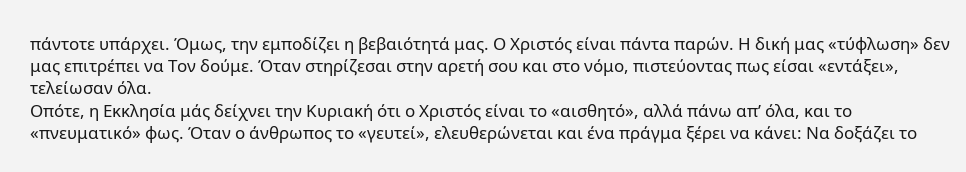πάντοτε υπάρχει. Όμως, την εμποδίζει η βεβαιότητά μας. Ο Χριστός είναι πάντα παρών. Η δική μας «τύφλωση» δεν μας επιτρέπει να Τον δούμε. Όταν στηρίζεσαι στην αρετή σου και στο νόμο, πιστεύοντας πως είσαι «εντάξει», τελείωσαν όλα.
Οπότε, η Εκκλησία μάς δείχνει την Κυριακή ότι ο Χριστός είναι το «αισθητό», αλλά πάνω απ’ όλα, και το «πνευματικό» φως. Όταν ο άνθρωπος το «γευτεί», ελευθερώνεται και ένα πράγμα ξέρει να κάνει: Να δοξάζει το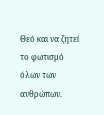Θεό και να ζητεί το φωτισμό όλων των ανθρώπων.